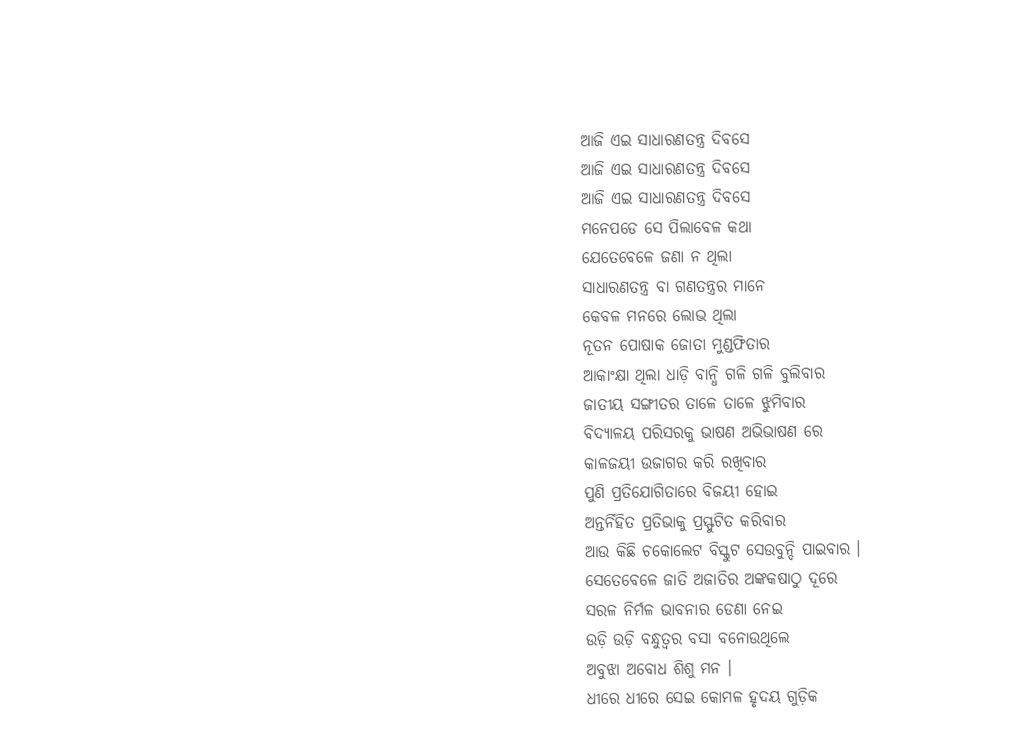ଆଜି ଏଇ ସାଧାରଣତନ୍ତ୍ର ଦିବସେ
ଆଜି ଏଇ ସାଧାରଣତନ୍ତ୍ର ଦିବସେ
ଆଜି ଏଇ ସାଧାରଣତନ୍ତ୍ର ଦିବସେ
ମନେପଡେ ସେ ପିଲାବେଳ କଥା
ଯେତେବେଳେ ଜଣା ନ ଥିଲା
ସାଧାରଣତନ୍ତ୍ର ବା ଗଣତନ୍ତ୍ରର ମାନେ
କେବଳ ମନରେ ଲୋଭ ଥିଲା
ନୂତନ ପୋଷାକ ଜୋତା ମୁଣ୍ଡଫିତାର
ଆକାଂକ୍ଷା ଥିଲା ଧାଡ଼ି ବାନ୍ଧି ଗଳି ଗଳି ବୁଲିବାର
ଜାତୀୟ ସଙ୍ଗୀତର ତାଳେ ତାଳେ ଝୁମିବାର
ବିଦ୍ୟାଳୟ ପରିସରକୁ ଭାଷଣ ଅଭିଭାଷଣ ରେ
କାଳଜୟୀ ଉଜାଗର କରି ରଖିବାର
ପୁଣି ପ୍ରତିଯୋଗିତାରେ ବିଜୟୀ ହୋଇ
ଅନ୍ତର୍ନିହିତ ପ୍ରତିଭାକୁ ପ୍ରସ୍ଫୁଟିତ କରିବାର
ଆଉ କିଛି ଚକୋଲେଟ ବିସ୍କୁଟ ସେଉବୁନ୍ଦି ପାଇବାର ।
ସେତେବେଳେ ଜାତି ଅଜାତିର ଅଙ୍କକଷାଠୁ ଦୂରେ
ସରଳ ନିର୍ମଳ ଭାବନାର ଡେଣା ନେଇ
ଉଡ଼ି ଉଡ଼ି ବନ୍ଧୁତ୍ୱର ବସା ବନୋଉଥିଲେ
ଅବୁଝା ଅବୋଧ ଶିଶୁ ମନ ।
ଧୀରେ ଧୀରେ ସେଇ କୋମଳ ହୃଦୟ ଗୁଡ଼ିକ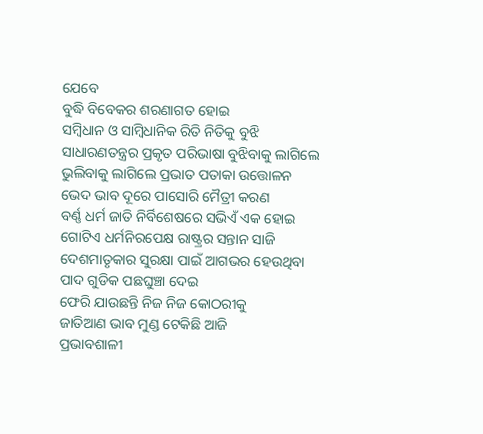ଯେବେ
ବୁଦ୍ଧି ବିବେକର ଶରଣାଗତ ହୋଇ
ସମ୍ବିଧାନ ଓ ସାମ୍ବିଧାନିକ ରିତି ନିତିକୁ ବୁଝି
ସାଧାରଣତନ୍ତ୍ରର ପ୍ରକୃତ ପରିଭାଷା ବୁଝିବାକୁ ଲାଗିଲେ
ଭୁଲିବାକୁ ଲାଗିଲେ ପ୍ରଭାତ ପତାକା ଉତ୍ତୋଳନ
ଭେଦ ଭାବ ଦୂରେ ପାସୋରି ମୈତ୍ରୀ କରଣ
ବର୍ଣ୍ଣ ଧର୍ମ ଜାତି ନିର୍ବିଶେଷରେ ସଭିଏଁ ଏକ ହୋଇ
ଗୋଟିଏ ଧର୍ମନିରପେକ୍ଷ ରାଷ୍ଟ୍ରର ସନ୍ତାନ ସାଜି
ଦେଶମାତୃକାର ସୁରକ୍ଷା ପାଇଁ ଆଗଭର ହେଉଥିବା
ପାଦ ଗୁଡିକ ପଛଘୁଞ୍ଚା ଦେଇ
ଫେରି ଯାଉଛନ୍ତି ନିଜ ନିଜ କୋଠରୀକୁ
ଜାତିଆଣ ଭାବ ମୁଣ୍ଡ ଟେକିଛି ଆଜି
ପ୍ରଭାବଶାଳୀ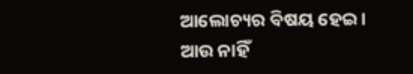ଆଲୋଚ୍ୟର ବିଷୟ ହେଇ ।
ଆଉ ନାହିଁ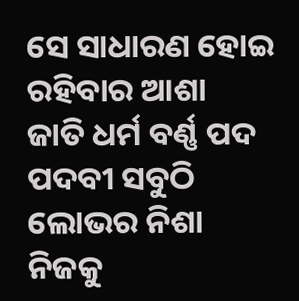ସେ ସାଧାରଣ ହୋଇ ରହିବାର ଆଶା
ଜାତି ଧର୍ମ ବର୍ଣ୍ଣ ପଦ ପଦବୀ ସବୁଠି ଲୋଭର ନିଶା
ନିଜକୁ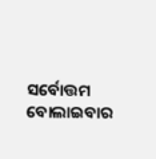ସର୍ବୋତ୍ତମ ବୋଲାଇବାର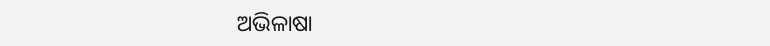ଅଭିଳାଷା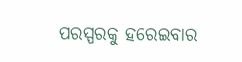ପରସ୍ପରକୁ ହରେଇବାର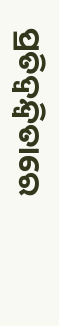ପ୍ରତିଦ୍ୱନ୍ଦ୍ୱିତାରେ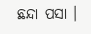ଛନ୍ଦା ପସା ।